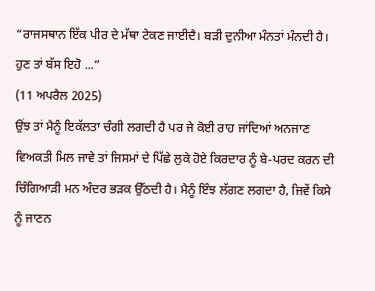“ਰਾਜਸਥਾਨ ਇੱਕ ਪੀਰ ਦੇ ਮੱਥਾ ਟੇਕਣ ਜਾਈਦੈ। ਬੜੀ ਦੁਨੀਆ ਮੰਨਤਾਂ ਮੰਨਦੀ ਹੈ। ਹੁਣ ਤਾਂ ਬੱਸ ਇਹੋ ...”
(11 ਅਪਰੈਲ 2025)
ਉਂਝ ਤਾਂ ਮੈਨੂੰ ਇਕੱਲਤਾ ਚੰਗੀ ਲਗਦੀ ਹੈ ਪਰ ਜੇ ਕੋਈ ਰਾਹ ਜਾਂਦਿਆਂ ਅਨਜਾਣ ਵਿਅਕਤੀ ਮਿਲ ਜਾਵੇ ਤਾਂ ਜਿਸਮਾਂ ਦੇ ਪਿੱਛੇ ਲੁਕੇ ਹੋਏ ਕਿਰਦਾਰ ਨੂੰ ਬੇ-ਪਰਦ ਕਰਨ ਦੀ ਚਿੰਗਿਆੜੀ ਮਨ ਅੰਦਰ ਭੜਕ ਉੱਠਦੀ ਹੈ। ਮੈਨੂੰ ਇੰਝ ਲੱਗਣ ਲਗਦਾ ਹੈ, ਜਿਵੇਂ ਕਿਸੇ ਨੂੰ ਜਾਣਨ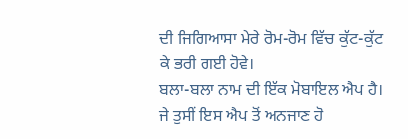ਦੀ ਜਿਗਿਆਸਾ ਮੇਰੇ ਰੋਮ-ਰੋਮ ਵਿੱਚ ਕੁੱਟ-ਕੁੱਟ ਕੇ ਭਰੀ ਗਈ ਹੋਵੇ।
ਬਲਾ-ਬਲਾ ਨਾਮ ਦੀ ਇੱਕ ਮੋਬਾਇਲ ਐਪ ਹੈ। ਜੇ ਤੁਸੀਂ ਇਸ ਐਪ ਤੋਂ ਅਨਜਾਣ ਹੋ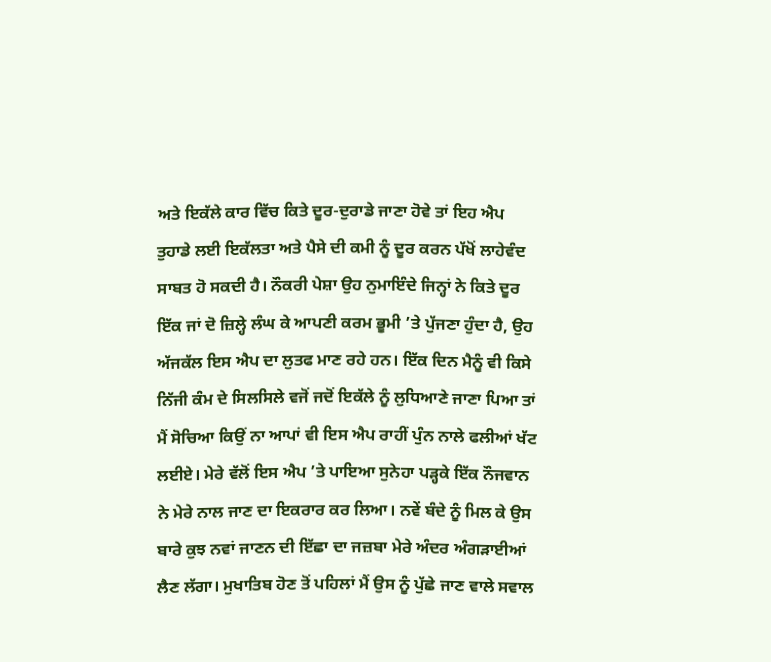ਅਤੇ ਇਕੱਲੇ ਕਾਰ ਵਿੱਚ ਕਿਤੇ ਦੂਰ-ਦੁਰਾਡੇ ਜਾਣਾ ਹੋਵੇ ਤਾਂ ਇਹ ਐਪ ਤੁਹਾਡੇ ਲਈ ਇਕੱਲਤਾ ਅਤੇ ਪੈਸੇ ਦੀ ਕਮੀ ਨੂੰ ਦੂਰ ਕਰਨ ਪੱਖੋਂ ਲਾਹੇਵੰਦ ਸਾਬਤ ਹੋ ਸਕਦੀ ਹੈ। ਨੌਕਰੀ ਪੇਸ਼ਾ ਉਹ ਨੁਮਾਇੰਦੇ ਜਿਨ੍ਹਾਂ ਨੇ ਕਿਤੇ ਦੂਰ ਇੱਕ ਜਾਂ ਦੋ ਜ਼ਿਲ੍ਹੇ ਲੰਘ ਕੇ ਆਪਣੀ ਕਰਮ ਭੂਮੀ ’ਤੇ ਪੁੱਜਣਾ ਹੁੰਦਾ ਹੈ, ਉਹ ਅੱਜਕੱਲ ਇਸ ਐਪ ਦਾ ਲੁਤਫ ਮਾਣ ਰਹੇ ਹਨ। ਇੱਕ ਦਿਨ ਮੈਨੂੰ ਵੀ ਕਿਸੇ ਨਿੱਜੀ ਕੰਮ ਦੇ ਸਿਲਸਿਲੇ ਵਜੋਂ ਜਦੋਂ ਇਕੱਲੇ ਨੂੰ ਲੁਧਿਆਣੇ ਜਾਣਾ ਪਿਆ ਤਾਂ ਮੈਂ ਸੋਚਿਆ ਕਿਉਂ ਨਾ ਆਪਾਂ ਵੀ ਇਸ ਐਪ ਰਾਹੀਂ ਪੁੰਨ ਨਾਲੇ ਫਲੀਆਂ ਖੱਟ ਲਈਏ। ਮੇਰੇ ਵੱਲੋਂ ਇਸ ਐਪ ’ਤੇ ਪਾਇਆ ਸੁਨੇਹਾ ਪੜ੍ਹਕੇ ਇੱਕ ਨੌਜਵਾਨ ਨੇ ਮੇਰੇ ਨਾਲ ਜਾਣ ਦਾ ਇਕਰਾਰ ਕਰ ਲਿਆ। ਨਵੇਂ ਬੰਦੇ ਨੂੰ ਮਿਲ ਕੇ ਉਸ ਬਾਰੇ ਕੁਝ ਨਵਾਂ ਜਾਣਨ ਦੀ ਇੱਛਾ ਦਾ ਜਜ਼ਬਾ ਮੇਰੇ ਅੰਦਰ ਅੰਗੜਾਈਆਂ ਲੈਣ ਲੱਗਾ। ਮੁਖਾਤਿਬ ਹੋਣ ਤੋਂ ਪਹਿਲਾਂ ਮੈਂ ਉਸ ਨੂੰ ਪੁੱਛੇ ਜਾਣ ਵਾਲੇ ਸਵਾਲ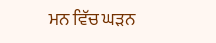ਮਨ ਵਿੱਚ ਘੜਨ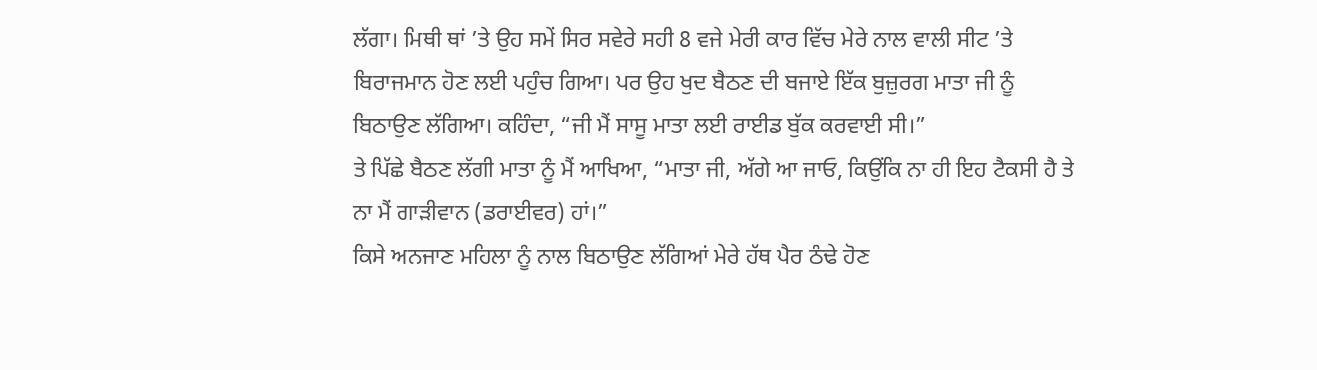ਲੱਗਾ। ਮਿਥੀ ਥਾਂ ’ਤੇ ਉਹ ਸਮੇਂ ਸਿਰ ਸਵੇਰੇ ਸਹੀ 8 ਵਜੇ ਮੇਰੀ ਕਾਰ ਵਿੱਚ ਮੇਰੇ ਨਾਲ ਵਾਲੀ ਸੀਟ ’ਤੇ ਬਿਰਾਜਮਾਨ ਹੋਣ ਲਈ ਪਹੁੰਚ ਗਿਆ। ਪਰ ਉਹ ਖੁਦ ਬੈਠਣ ਦੀ ਬਜਾਏ ਇੱਕ ਬੁਜ਼ੁਰਗ ਮਾਤਾ ਜੀ ਨੂੰ ਬਿਠਾਉਣ ਲੱਗਿਆ। ਕਹਿੰਦਾ, “ਜੀ ਮੈਂ ਸਾਸੂ ਮਾਤਾ ਲਈ ਰਾਈਡ ਬੁੱਕ ਕਰਵਾਈ ਸੀ।”
ਤੇ ਪਿੱਛੇ ਬੈਠਣ ਲੱਗੀ ਮਾਤਾ ਨੂੰ ਮੈਂ ਆਖਿਆ, “ਮਾਤਾ ਜੀ, ਅੱਗੇ ਆ ਜਾਓ, ਕਿਉਂਕਿ ਨਾ ਹੀ ਇਹ ਟੈਕਸੀ ਹੈ ਤੇ ਨਾ ਮੈਂ ਗਾੜੀਵਾਨ (ਡਰਾਈਵਰ) ਹਾਂ।”
ਕਿਸੇ ਅਨਜਾਣ ਮਹਿਲਾ ਨੂੰ ਨਾਲ ਬਿਠਾਉਣ ਲੱਗਿਆਂ ਮੇਰੇ ਹੱਥ ਪੈਰ ਠੰਢੇ ਹੋਣ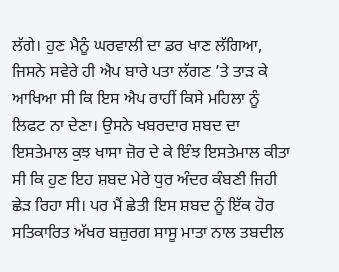ਲੱਗੇ। ਹੁਣ ਮੈਨੂੰ ਘਰਵਾਲੀ ਦਾ ਡਰ ਖਾਣ ਲੱਗਿਆ, ਜਿਸਨੇ ਸਵੇਰੇ ਹੀ ਐਪ ਬਾਰੇ ਪਤਾ ਲੱਗਣ ’ਤੇ ਤਾੜ ਕੇ ਆਖਿਆ ਸੀ ਕਿ ਇਸ ਐਪ ਰਾਹੀਂ ਕਿਸੇ ਮਹਿਲਾ ਨੂੰ ਲਿਫਟ ਨਾ ਦੇਣਾ। ਉਸਨੇ ਖਬਰਦਾਰ ਸ਼ਬਦ ਦਾ ਇਸਤੇਮਾਲ ਕੁਝ ਖਾਸਾ ਜ਼ੋਰ ਦੇ ਕੇ ਇੰਝ ਇਸਤੇਮਾਲ ਕੀਤਾ ਸੀ ਕਿ ਹੁਣ ਇਹ ਸ਼ਬਦ ਮੇਰੇ ਧੁਰ ਅੰਦਰ ਕੰਬਣੀ ਜਿਹੀ ਛੇੜ ਰਿਹਾ ਸੀ। ਪਰ ਮੈਂ ਛੇਤੀ ਇਸ ਸ਼ਬਦ ਨੂੰ ਇੱਕ ਹੋਰ ਸਤਿਕਾਰਿਤ ਅੱਖਰ ਬਜ਼ੁਰਗ ਸਾਸੂ ਮਾਤਾ ਨਾਲ ਤਬਦੀਲ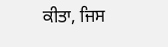ਕੀਤਾ, ਜਿਸ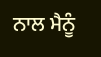ਨਾਲ ਮੈਨੂੰ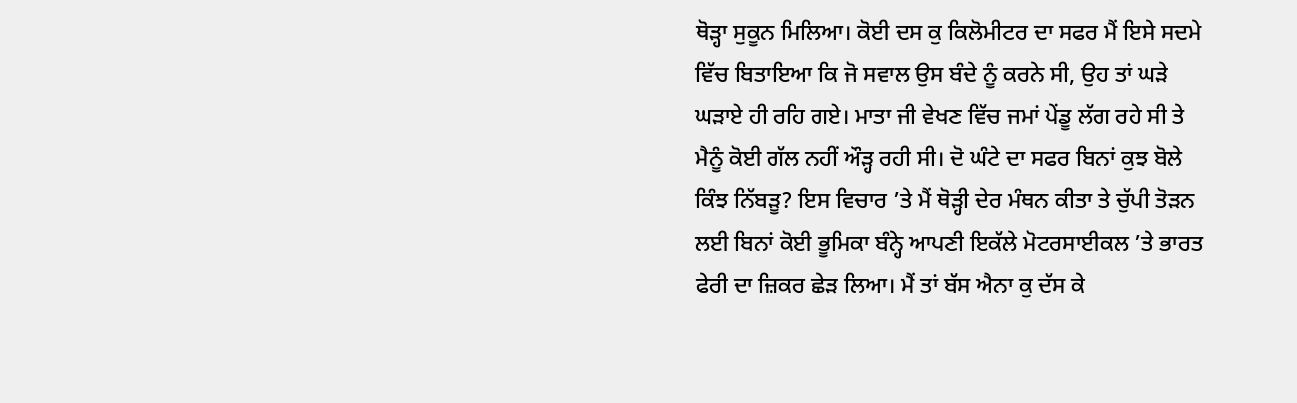ਥੋੜ੍ਹਾ ਸੁਕੂਨ ਮਿਲਿਆ। ਕੋਈ ਦਸ ਕੁ ਕਿਲੋਮੀਟਰ ਦਾ ਸਫਰ ਮੈਂ ਇਸੇ ਸਦਮੇ ਵਿੱਚ ਬਿਤਾਇਆ ਕਿ ਜੋ ਸਵਾਲ ਉਸ ਬੰਦੇ ਨੂੰ ਕਰਨੇ ਸੀ, ਉਹ ਤਾਂ ਘੜੇ ਘੜਾਏ ਹੀ ਰਹਿ ਗਏ। ਮਾਤਾ ਜੀ ਵੇਖਣ ਵਿੱਚ ਜਮਾਂ ਪੇਂਡੂ ਲੱਗ ਰਹੇ ਸੀ ਤੇ ਮੈਨੂੰ ਕੋਈ ਗੱਲ ਨਹੀਂ ਔੜ੍ਹ ਰਹੀ ਸੀ। ਦੋ ਘੰਟੇ ਦਾ ਸਫਰ ਬਿਨਾਂ ਕੁਝ ਬੋਲੇ ਕਿੰਝ ਨਿੱਬੜੂ? ਇਸ ਵਿਚਾਰ ’ਤੇ ਮੈਂ ਥੋੜ੍ਹੀ ਦੇਰ ਮੰਥਨ ਕੀਤਾ ਤੇ ਚੁੱਪੀ ਤੋੜਨ ਲਈ ਬਿਨਾਂ ਕੋਈ ਭੂਮਿਕਾ ਬੰਨ੍ਹੇ ਆਪਣੀ ਇਕੱਲੇ ਮੋਟਰਸਾਈਕਲ ’ਤੇ ਭਾਰਤ ਫੇਰੀ ਦਾ ਜ਼ਿਕਰ ਛੇੜ ਲਿਆ। ਮੈਂ ਤਾਂ ਬੱਸ ਐਨਾ ਕੁ ਦੱਸ ਕੇ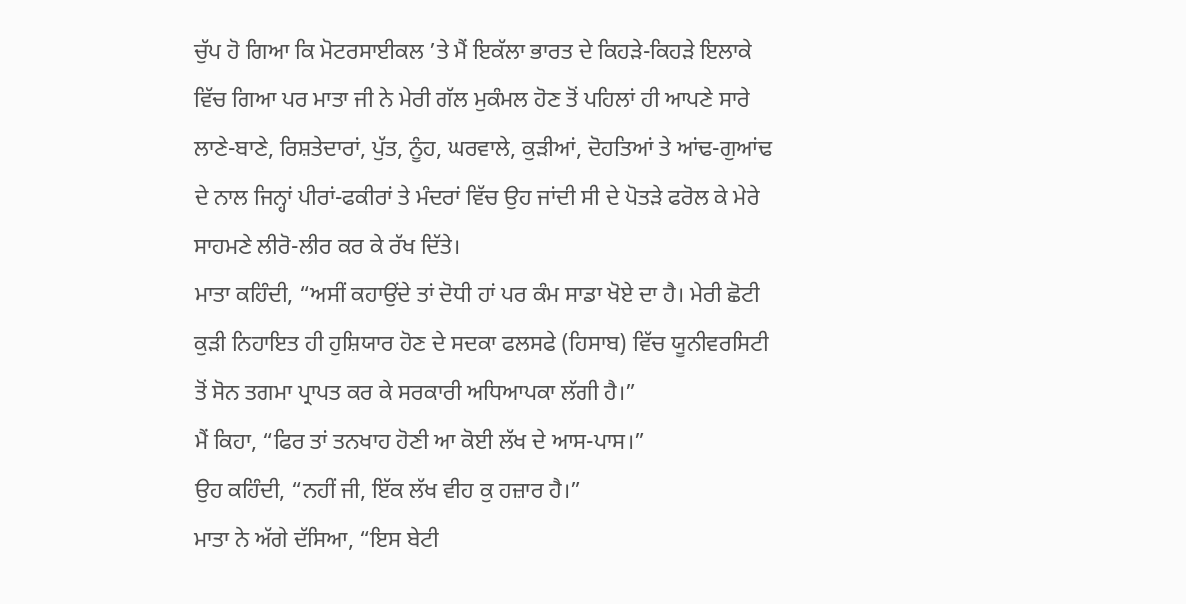ਚੁੱਪ ਹੋ ਗਿਆ ਕਿ ਮੋਟਰਸਾਈਕਲ ’ਤੇ ਮੈਂ ਇਕੱਲਾ ਭਾਰਤ ਦੇ ਕਿਹੜੇ-ਕਿਹੜੇ ਇਲਾਕੇ ਵਿੱਚ ਗਿਆ ਪਰ ਮਾਤਾ ਜੀ ਨੇ ਮੇਰੀ ਗੱਲ ਮੁਕੰਮਲ ਹੋਣ ਤੋਂ ਪਹਿਲਾਂ ਹੀ ਆਪਣੇ ਸਾਰੇ ਲਾਣੇ-ਬਾਣੇ, ਰਿਸ਼ਤੇਦਾਰਾਂ, ਪੁੱਤ, ਨੂੰਹ, ਘਰਵਾਲੇ, ਕੁੜੀਆਂ, ਦੋਹਤਿਆਂ ਤੇ ਆਂਢ-ਗੁਆਂਢ ਦੇ ਨਾਲ ਜਿਨ੍ਹਾਂ ਪੀਰਾਂ-ਫਕੀਰਾਂ ਤੇ ਮੰਦਰਾਂ ਵਿੱਚ ਉਹ ਜਾਂਦੀ ਸੀ ਦੇ ਪੋਤੜੇ ਫਰੋਲ ਕੇ ਮੇਰੇ ਸਾਹਮਣੇ ਲੀਰੋ-ਲੀਰ ਕਰ ਕੇ ਰੱਖ ਦਿੱਤੇ।
ਮਾਤਾ ਕਹਿੰਦੀ, “ਅਸੀਂ ਕਹਾਉਂਦੇ ਤਾਂ ਦੋਧੀ ਹਾਂ ਪਰ ਕੰਮ ਸਾਡਾ ਖੋਏ ਦਾ ਹੈ। ਮੇਰੀ ਛੋਟੀ ਕੁੜੀ ਨਿਹਾਇਤ ਹੀ ਹੁਸ਼ਿਯਾਰ ਹੋਣ ਦੇ ਸਦਕਾ ਫਲਸਫੇ (ਹਿਸਾਬ) ਵਿੱਚ ਯੂਨੀਵਰਸਿਟੀ ਤੋਂ ਸੋਨ ਤਗਮਾ ਪ੍ਰਾਪਤ ਕਰ ਕੇ ਸਰਕਾਰੀ ਅਧਿਆਪਕਾ ਲੱਗੀ ਹੈ।”
ਮੈਂ ਕਿਹਾ, “ਫਿਰ ਤਾਂ ਤਨਖਾਹ ਹੋਣੀ ਆ ਕੋਈ ਲੱਖ ਦੇ ਆਸ-ਪਾਸ।”
ਉਹ ਕਹਿੰਦੀ, “ਨਹੀਂ ਜੀ, ਇੱਕ ਲੱਖ ਵੀਹ ਕੁ ਹਜ਼ਾਰ ਹੈ।”
ਮਾਤਾ ਨੇ ਅੱਗੇ ਦੱਸਿਆ, “ਇਸ ਬੇਟੀ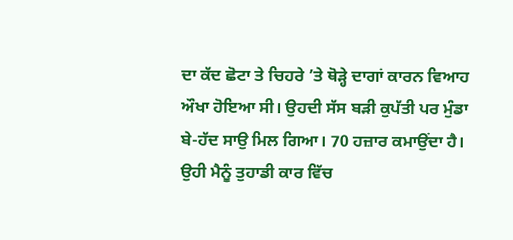ਦਾ ਕੱਦ ਛੋਟਾ ਤੇ ਚਿਹਰੇ ’ਤੇ ਥੋੜ੍ਹੇ ਦਾਗਾਂ ਕਾਰਨ ਵਿਆਹ ਔਖਾ ਹੋਇਆ ਸੀ। ਉਹਦੀ ਸੱਸ ਬੜੀ ਕੁਪੱਤੀ ਪਰ ਮੁੰਡਾ ਬੇ-ਹੱਦ ਸਾਉ ਮਿਲ ਗਿਆ। 70 ਹਜ਼ਾਰ ਕਮਾਉਂਦਾ ਹੈ। ਉਹੀ ਮੈਨੂੰ ਤੁਹਾਡੀ ਕਾਰ ਵਿੱਚ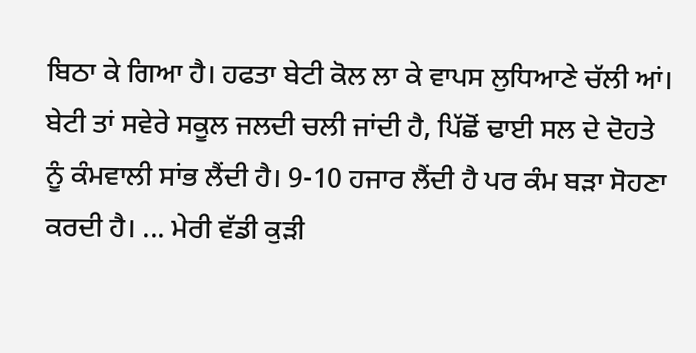ਬਿਠਾ ਕੇ ਗਿਆ ਹੈ। ਹਫਤਾ ਬੇਟੀ ਕੋਲ ਲਾ ਕੇ ਵਾਪਸ ਲੁਧਿਆਣੇ ਚੱਲੀ ਆਂ। ਬੇਟੀ ਤਾਂ ਸਵੇਰੇ ਸਕੂਲ ਜਲਦੀ ਚਲੀ ਜਾਂਦੀ ਹੈ, ਪਿੱਛੋਂ ਢਾਈ ਸਲ ਦੇ ਦੋਹਤੇ ਨੂੰ ਕੰਮਵਾਲੀ ਸਾਂਭ ਲੈਂਦੀ ਹੈ। 9-10 ਹਜਾਰ ਲੈਂਦੀ ਹੈ ਪਰ ਕੰਮ ਬੜਾ ਸੋਹਣਾ ਕਰਦੀ ਹੈ। ... ਮੇਰੀ ਵੱਡੀ ਕੁੜੀ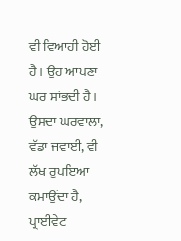ਵੀ ਵਿਆਹੀ ਹੋਈ ਹੈ। ਉਹ ਆਪਣਾ ਘਰ ਸਾਂਭਦੀ ਹੈ। ਉਸਦਾ ਘਰਵਾਲਾ, ਵੱਡਾ ਜਵਾਈ, ਵੀ ਲੱਖ ਰੁਪਇਆ ਕਮਾਉਂਦਾ ਹੈ, ਪ੍ਰਾਈਵੇਟ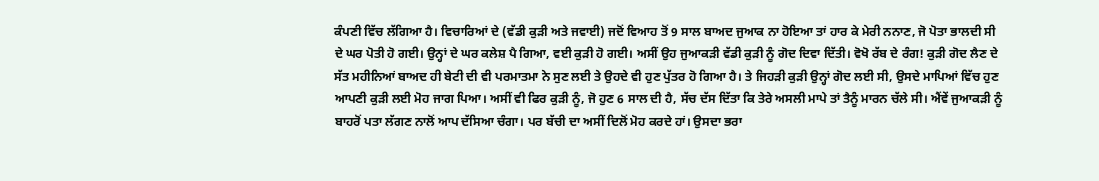ਕੰਪਣੀ ਵਿੱਚ ਲੱਗਿਆ ਹੈ। ਵਿਚਾਰਿਆਂ ਦੇ (ਵੱਡੀ ਕੁੜੀ ਅਤੇ ਜਵਾਈ) ਜਦੋਂ ਵਿਆਹ ਤੋਂ 9 ਸਾਲ ਬਾਅਦ ਜੁਆਕ ਨਾ ਹੋਇਆ ਤਾਂ ਹਾਰ ਕੇ ਮੇਰੀ ਨਨਾਣ, ਜੋ ਪੋਤਾ ਭਾਲਦੀ ਸੀ ਦੇ ਘਰ ਪੋਤੀ ਹੋ ਗਈ। ਉਨ੍ਹਾਂ ਦੇ ਘਰ ਕਲੇਸ਼ ਪੈ ਗਿਆ, ਵਈ ਕੁੜੀ ਹੋ ਗਈ। ਅਸੀਂ ਉਹ ਜੁਆਕੜੀ ਵੱਡੀ ਕੁੜੀ ਨੂੰ ਗੋਦ ਦਿਵਾ ਦਿੱਤੀ। ਵੋਖੋ ਰੱਬ ਦੇ ਰੰਗ! ਕੁੜੀ ਗੋਦ ਲੈਣ ਦੇ ਸੱਤ ਮਹੀਨਿਆਂ ਬਾਅਦ ਹੀ ਬੇਟੀ ਦੀ ਵੀ ਪਰਮਾਤਮਾ ਨੇ ਸੁਣ ਲਈ ਤੇ ਉਹਦੇ ਵੀ ਹੁਣ ਪੁੱਤਰ ਹੋ ਗਿਆ ਹੈ। ਤੇ ਜਿਹੜੀ ਕੁੜੀ ਉਨ੍ਹਾਂ ਗੋਦ ਲਈ ਸੀ, ਉਸਦੇ ਮਾਪਿਆਂ ਵਿੱਚ ਹੁਣ ਆਪਣੀ ਕੁੜੀ ਲਈ ਮੋਹ ਜਾਗ ਪਿਆ। ਅਸੀਂ ਵੀ ਫਿਰ ਕੁੜੀ ਨੂੰ, ਜੋ ਹੁਣ 6 ਸਾਲ ਦੀ ਹੈ, ਸੱਚ ਦੱਸ ਦਿੱਤਾ ਕਿ ਤੇਰੇ ਅਸਲੀ ਮਾਪੇ ਤਾਂ ਤੈਨੂੰ ਮਾਰਨ ਚੱਲੇ ਸੀ। ਐਂਵੇਂ ਜੁਆਕੜੀ ਨੂੰ ਬਾਹਰੋਂ ਪਤਾ ਲੱਗਣ ਨਾਲੋਂ ਆਪ ਦੱਸਿਆ ਚੰਗਾ। ਪਰ ਬੱਚੀ ਦਾ ਅਸੀਂ ਦਿਲੋਂ ਮੋਹ ਕਰਦੇ ਹਾਂ। ਉਸਦਾ ਭਰਾ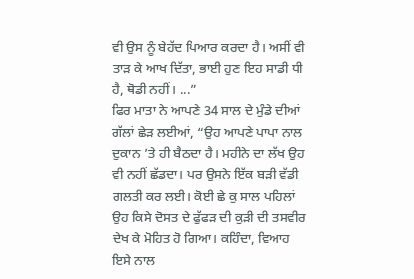ਵੀ ਉਸ ਨੂੰ ਬੇਹੱਦ ਪਿਆਰ ਕਰਦਾ ਹੈ। ਅਸੀਂ ਵੀ ਤਾੜ ਕੇ ਆਖ ਦਿੱਤਾ, ਭਾਈ ਹੁਣ ਇਹ ਸਾਡੀ ਧੀ ਹੈ, ਥੋਡੀ ਨਹੀਂ। ...”
ਫਿਰ ਮਾਤਾ ਨੇ ਆਪਣੇ 34 ਸਾਲ ਦੇ ਮੁੰਡੇ ਦੀਆਂ ਗੱਲਾਂ ਛੇੜ ਲਈਆਂ, “ਉਹ ਆਪਣੇ ਪਾਪਾ ਨਾਲ ਦੁਕਾਨ ’ਤੇ ਹੀ ਬੈਠਦਾ ਹੈ। ਮਹੀਨੇ ਦਾ ਲੱਖ ਉਹ ਵੀ ਨਹੀਂ ਛੱਡਦਾ। ਪਰ ਉਸਨੇ ਇੱਕ ਬੜੀ ਵੱਡੀ ਗਲਤੀ ਕਰ ਲਈ। ਕੋਈ ਛੇ ਕੁ ਸਾਲ ਪਹਿਲਾਂ ਉਹ ਕਿਸੇ ਦੋਸਤ ਦੇ ਫੁੱਫੜ ਦੀ ਕੁੜੀ ਦੀ ਤਸਵੀਰ ਦੇਖ ਕੇ ਮੋਹਿਤ ਹੋ ਗਿਆ। ਕਹਿੰਦਾ, ਵਿਆਹ ਇਸੇ ਨਾਲ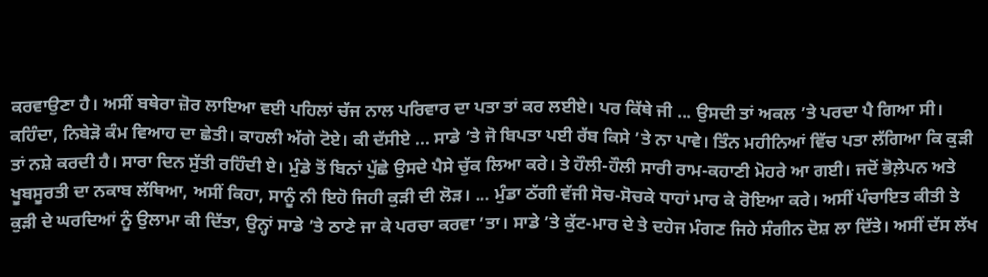ਕਰਵਾਉਣਾ ਹੈ। ਅਸੀਂ ਬਥੇਰਾ ਜ਼ੋਰ ਲਾਇਆ ਵਈ ਪਹਿਲਾਂ ਚੱਜ ਨਾਲ ਪਰਿਵਾਰ ਦਾ ਪਤਾ ਤਾਂ ਕਰ ਲਈਏ। ਪਰ ਕਿੱਥੇ ਜੀ ... ਉਸਦੀ ਤਾਂ ਅਕਲ ’ਤੇ ਪਰਦਾ ਪੈ ਗਿਆ ਸੀ। ਕਹਿੰਦਾ, ਨਿਬੇੜੋ ਕੰਮ ਵਿਆਹ ਦਾ ਛੇਤੀ। ਕਾਹਲੀ ਅੱਗੇ ਟੋਏ। ਕੀ ਦੱਸੀਏ ... ਸਾਡੇ ’ਤੇ ਜੋ ਬਿਪਤਾ ਪਈ ਰੱਬ ਕਿਸੇ ’ਤੇ ਨਾ ਪਾਵੇ। ਤਿੰਨ ਮਹੀਨਿਆਂ ਵਿੱਚ ਪਤਾ ਲੱਗਿਆ ਕਿ ਕੁੜੀ ਤਾਂ ਨਸ਼ੇ ਕਰਦੀ ਹੈ। ਸਾਰਾ ਦਿਨ ਸੁੱਤੀ ਰਹਿੰਦੀ ਏ। ਮੁੰਡੇ ਤੋਂ ਬਿਨਾਂ ਪੁੱਛੇ ਉਸਦੇ ਪੈਸੇ ਚੁੱਕ ਲਿਆ ਕਰੇ। ਤੇ ਹੌਲੀ-ਹੌਲੀ ਸਾਰੀ ਰਾਮ-ਕਹਾਣੀ ਮੋਹਰੇ ਆ ਗਈ। ਜਦੋਂ ਭੋਲ਼ੇਪਨ ਅਤੇ ਖੂਬਸੂਰਤੀ ਦਾ ਨਕਾਬ ਲੱਥਿਆ, ਅਸੀਂ ਕਿਹਾ, ਸਾਨੂੰ ਨੀ ਇਹੋ ਜਿਹੀ ਕੁੜੀ ਦੀ ਲੋੜ। ... ਮੁੰਡਾ ਠੱਗੀ ਵੱਜੀ ਸੋਚ-ਸੋਚਕੇ ਧਾਹਾਂ ਮਾਰ ਕੇ ਰੋਇਆ ਕਰੇ। ਅਸੀਂ ਪੰਚਾਇਤ ਕੀਤੀ ਤੇ ਕੁੜੀ ਦੇ ਘਰਦਿਆਂ ਨੂੰ ਉਲਾਮਾ ਕੀ ਦਿੱਤਾ, ਉਨ੍ਹਾਂ ਸਾਡੇ ’ਤੇ ਠਾਣੇ ਜਾ ਕੇ ਪਰਚਾ ਕਰਵਾ ’ਤਾ। ਸਾਡੇ ’ਤੇ ਕੁੱਟ-ਮਾਰ ਦੇ ਤੇ ਦਹੇਜ ਮੰਗਣ ਜਿਹੇ ਸੰਗੀਨ ਦੋਸ਼ ਲਾ ਦਿੱਤੇ। ਅਸੀਂ ਦੱਸ ਲੱਖ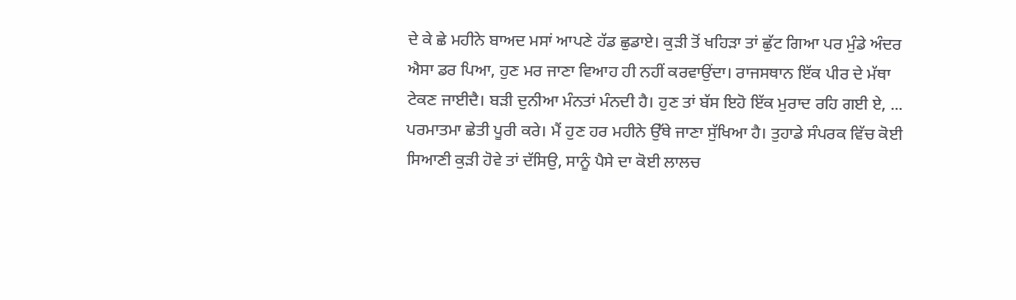ਦੇ ਕੇ ਛੇ ਮਹੀਨੇ ਬਾਅਦ ਮਸਾਂ ਆਪਣੇ ਹੱਡ ਛੁਡਾਏ। ਕੁੜੀ ਤੋਂ ਖਹਿੜਾ ਤਾਂ ਛੁੱਟ ਗਿਆ ਪਰ ਮੁੰਡੇ ਅੰਦਰ ਐਸਾ ਡਰ ਪਿਆ, ਹੁਣ ਮਰ ਜਾਣਾ ਵਿਆਹ ਹੀ ਨਹੀਂ ਕਰਵਾਉਂਦਾ। ਰਾਜਸਥਾਨ ਇੱਕ ਪੀਰ ਦੇ ਮੱਥਾ ਟੇਕਣ ਜਾਈਦੈ। ਬੜੀ ਦੁਨੀਆ ਮੰਨਤਾਂ ਮੰਨਦੀ ਹੈ। ਹੁਣ ਤਾਂ ਬੱਸ ਇਹੋ ਇੱਕ ਮੁਰਾਦ ਰਹਿ ਗਈ ਏ, ... ਪਰਮਾਤਮਾ ਛੇਤੀ ਪੂਰੀ ਕਰੇ। ਮੈਂ ਹੁਣ ਹਰ ਮਹੀਨੇ ਉੱਥੇ ਜਾਣਾ ਸੁੱਖਿਆ ਹੈ। ਤੁਹਾਡੇ ਸੰਪਰਕ ਵਿੱਚ ਕੋਈ ਸਿਆਣੀ ਕੁੜੀ ਹੋਵੇ ਤਾਂ ਦੱਸਿਉ, ਸਾਨੂੰ ਪੈਸੇ ਦਾ ਕੋਈ ਲਾਲਚ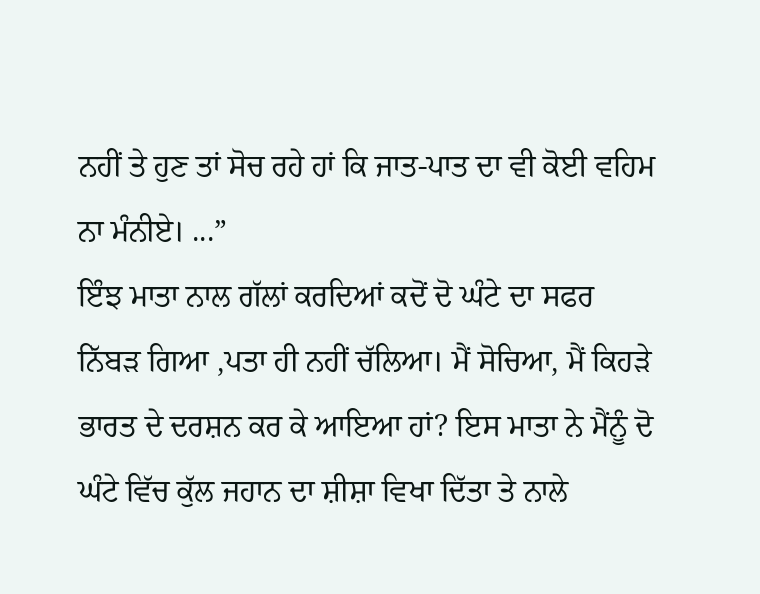ਨਹੀਂ ਤੇ ਹੁਣ ਤਾਂ ਸੋਚ ਰਹੇ ਹਾਂ ਕਿ ਜਾਤ-ਪਾਤ ਦਾ ਵੀ ਕੋਈ ਵਹਿਮ ਨਾ ਮੰਨੀਏ। ...”
ਇੰਝ ਮਾਤਾ ਨਾਲ ਗੱਲਾਂ ਕਰਦਿਆਂ ਕਦੋਂ ਦੋ ਘੰਟੇ ਦਾ ਸਫਰ ਨਿੱਬੜ ਗਿਆ ,ਪਤਾ ਹੀ ਨਹੀਂ ਚੱਲਿਆ। ਮੈਂ ਸੋਚਿਆ, ਮੈਂ ਕਿਹੜੇ ਭਾਰਤ ਦੇ ਦਰਸ਼ਨ ਕਰ ਕੇ ਆਇਆ ਹਾਂ? ਇਸ ਮਾਤਾ ਨੇ ਮੈਂਨੂੰ ਦੋ ਘੰਟੇ ਵਿੱਚ ਕੁੱਲ ਜਹਾਨ ਦਾ ਸ਼ੀਸ਼ਾ ਵਿਖਾ ਦਿੱਤਾ ਤੇ ਨਾਲੇ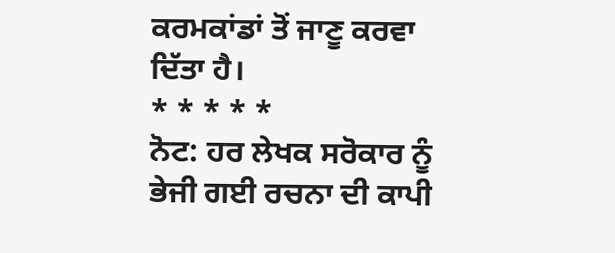ਕਰਮਕਾਂਡਾਂ ਤੋਂ ਜਾਣੂ ਕਰਵਾ ਦਿੱਤਾ ਹੈ।
* * * * *
ਨੋਟ: ਹਰ ਲੇਖਕ ਸਰੋਕਾਰ ਨੂੰ ਭੇਜੀ ਗਈ ਰਚਨਾ ਦੀ ਕਾਪੀ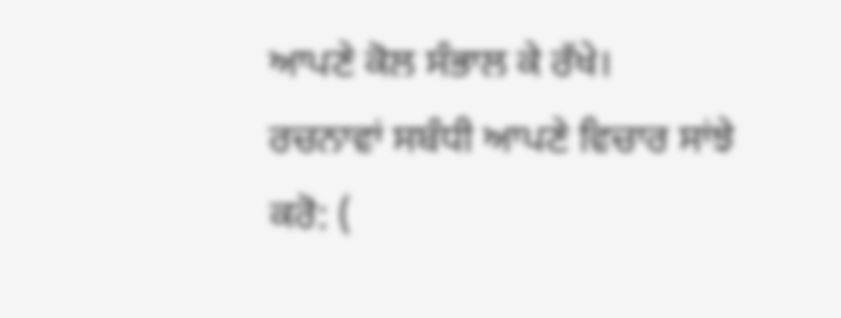ਆਪਣੇ ਕੋਲ ਸੰਭਾਲ ਕੇ ਰੱਖੇ।
ਰਚਨਾਵਾਂ ਸਬੰਧੀ ਆਪਣੇ ਵਿਚਾਰ ਸਾਂਝੇ ਕਰੋ: (